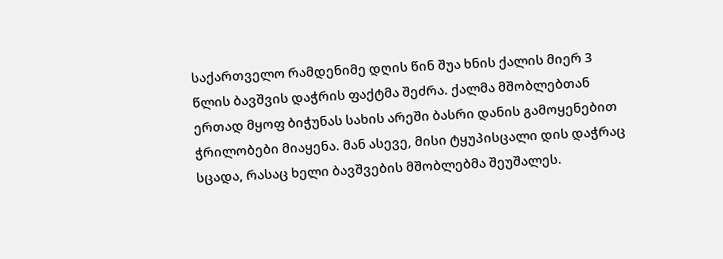საქართველო რამდენიმე დღის წინ შუა ხნის ქალის მიერ 3 წლის ბავშვის დაჭრის ფაქტმა შეძრა. ქალმა მშობლებთან ერთად მყოფ ბიჭუნას სახის არეში ბასრი დანის გამოყენებით ჭრილობები მიაყენა. მან ასევე, მისი ტყუპისცალი დის დაჭრაც სცადა, რასაც ხელი ბავშვების მშობლებმა შეუშალეს.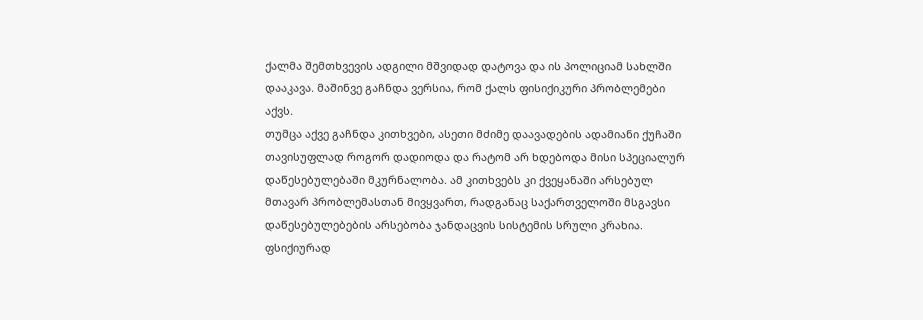ქალმა შემთხვევის ადგილი მშვიდად დატოვა და ის პოლიციამ სახლში დააკავა. მაშინვე გაჩნდა ვერსია, რომ ქალს ფისიქიკური პრობლემები აქვს.
თუმცა აქვე გაჩნდა კითხვები, ასეთი მძიმე დაავადების ადამიანი ქუჩაში თავისუფლად როგორ დადიოდა და რატომ არ ხდებოდა მისი სპეციალურ დაწესებულებაში მკურნალობა. ამ კითხვებს კი ქვეყანაში არსებულ მთავარ პრობლემასთან მივყვართ, რადგანაც საქართველოში მსგავსი დაწესებულებების არსებობა ჯანდაცვის სისტემის სრული კრახია.
ფსიქიურად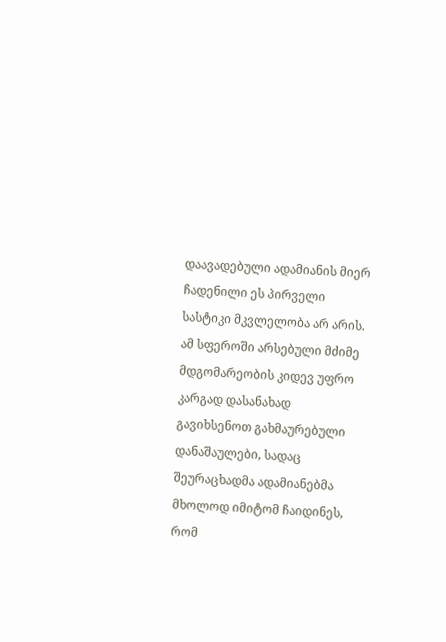დაავადებული ადამიანის მიერ ჩადენილი ეს პირველი სასტიკი მკვლელობა არ არის. ამ სფეროში არსებული მძიმე მდგომარეობის კიდევ უფრო კარგად დასანახად გავიხსენოთ გახმაურებული დანაშაულები, სადაც შეურაცხადმა ადამიანებმა მხოლოდ იმიტომ ჩაიდინეს, რომ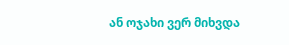ან ოჯახი ვერ მიხვდა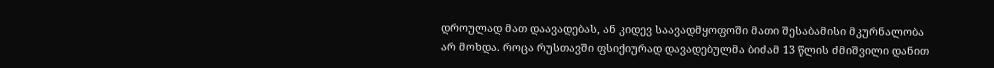დროულად მათ დაავადებას, ან კიდევ საავადმყოფოში მათი შესაბამისი მკურნალობა არ მოხდა. როცა რუსთავში ფსიქიურად დავადებულმა ბიძამ 13 წლის ძმიშვილი დანით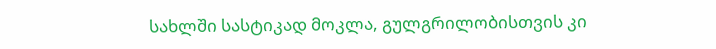სახლში სასტიკად მოკლა, გულგრილობისთვის კი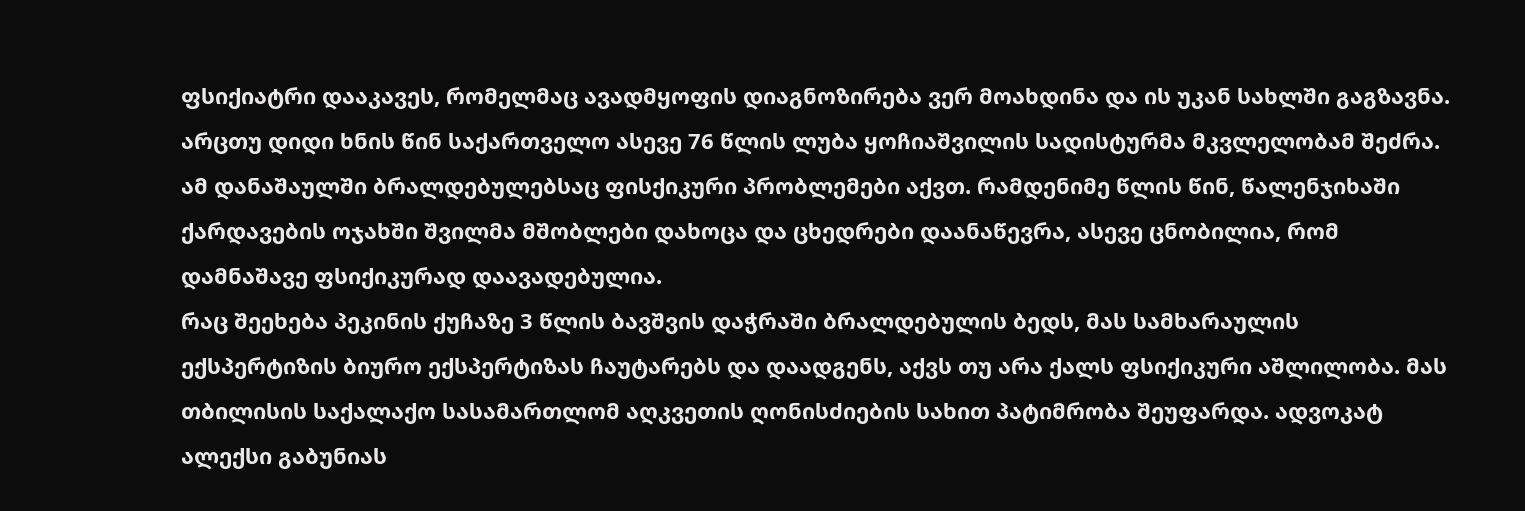ფსიქიატრი დააკავეს, რომელმაც ავადმყოფის დიაგნოზირება ვერ მოახდინა და ის უკან სახლში გაგზავნა.
არცთუ დიდი ხნის წინ საქართველო ასევე 76 წლის ლუბა ყოჩიაშვილის სადისტურმა მკვლელობამ შეძრა. ამ დანაშაულში ბრალდებულებსაც ფისქიკური პრობლემები აქვთ. რამდენიმე წლის წინ, წალენჯიხაში ქარდავების ოჯახში შვილმა მშობლები დახოცა და ცხედრები დაანაწევრა, ასევე ცნობილია, რომ დამნაშავე ფსიქიკურად დაავადებულია.
რაც შეეხება პეკინის ქუჩაზე 3 წლის ბავშვის დაჭრაში ბრალდებულის ბედს, მას სამხარაულის ექსპერტიზის ბიურო ექსპერტიზას ჩაუტარებს და დაადგენს, აქვს თუ არა ქალს ფსიქიკური აშლილობა. მას თბილისის საქალაქო სასამართლომ აღკვეთის ღონისძიების სახით პატიმრობა შეუფარდა. ადვოკატ ალექსი გაბუნიას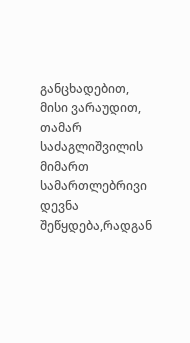განცხადებით, მისი ვარაუდით, თამარ საძაგლიშვილის მიმართ სამართლებრივი დევნა შეწყდება,რადგან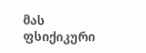მას ფსიქიკური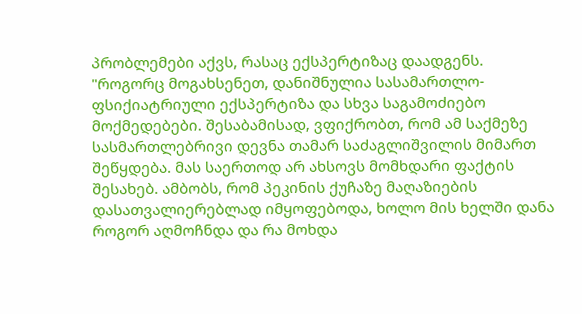პრობლემები აქვს, რასაც ექსპერტიზაც დაადგენს.
"როგორც მოგახსენეთ, დანიშნულია სასამართლო-ფსიქიატრიული ექსპერტიზა და სხვა საგამოძიებო მოქმედებები. შესაბამისად, ვფიქრობთ, რომ ამ საქმეზე სასმართლებრივი დევნა თამარ საძაგლიშვილის მიმართ შეწყდება. მას საერთოდ არ ახსოვს მომხდარი ფაქტის შესახებ. ამბობს, რომ პეკინის ქუჩაზე მაღაზიების დასათვალიერებლად იმყოფებოდა, ხოლო მის ხელში დანა როგორ აღმოჩნდა და რა მოხდა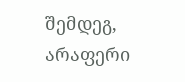შემდეგ, არაფერი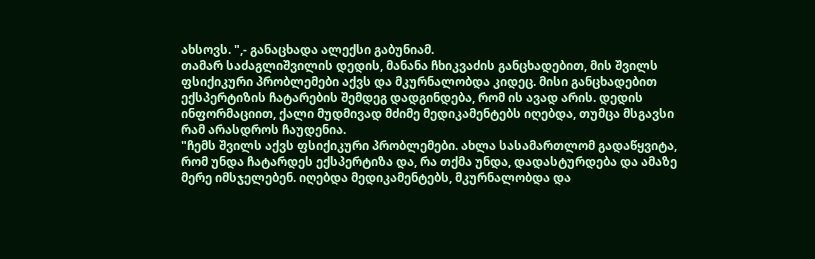ახსოვს. ",- განაცხადა ალექსი გაბუნიამ.
თამარ საძაგლიშვილის დედის, მანანა ჩხიკვაძის განცხადებით, მის შვილს ფსიქიკური პრობლემები აქვს და მკურნალობდა კიდეც. მისი განცხადებით ექსპერტიზის ჩატარების შემდეგ დადგინდება, რომ ის ავად არის. დედის ინფორმაციით, ქალი მუდმივად მძიმე მედიკამენტებს იღებდა, თუმცა მსგავსი რამ არასდროს ჩაუდენია.
"ჩემს შვილს აქვს ფსიქიკური პრობლემები. ახლა სასამართლომ გადაწყვიტა, რომ უნდა ჩატარდეს ექსპერტიზა და, რა თქმა უნდა, დადასტურდება და ამაზე მერე იმსჯელებენ. იღებდა მედიკამენტებს, მკურნალობდა და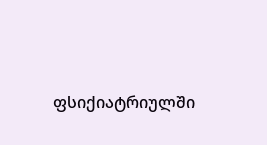ფსიქიატრიულში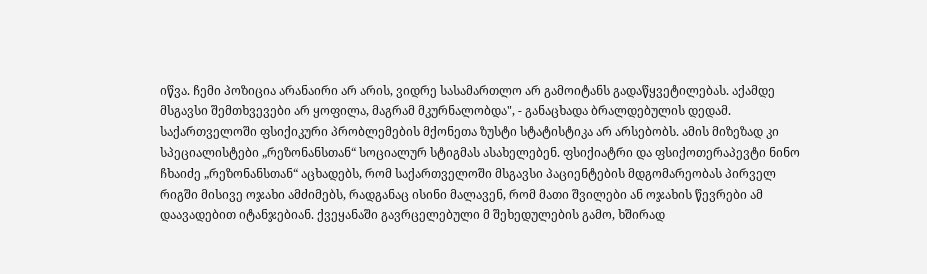იწვა. ჩემი პოზიცია არანაირი არ არის, ვიდრე სასამართლო არ გამოიტანს გადაწყვეტილებას. აქამდე მსგავსი შემთხვევები არ ყოფილა, მაგრამ მკურნალობდა", - განაცხადა ბრალდებულის დედამ.
საქართველოში ფსიქიკური პრობლემების მქონეთა ზუსტი სტატისტიკა არ არსებობს. ამის მიზეზად კი სპეციალისტები „რეზონანსთან“ სოციალურ სტიგმას ასახელებენ. ფსიქიატრი და ფსიქოთერაპევტი ნინო ჩხაიძე „რეზონანსთან“ აცხადებს, რომ საქართველოში მსგავსი პაციენტების მდგომარეობას პირველ რიგში მისივე ოჯახი ამძიმებს, რადგანაც ისინი მალავენ, რომ მათი შვილები ან ოჯახის წევრები ამ დაავადებით იტანჯებიან. ქვეყანაში გავრცელებული მ შეხედულების გამო, ხშირად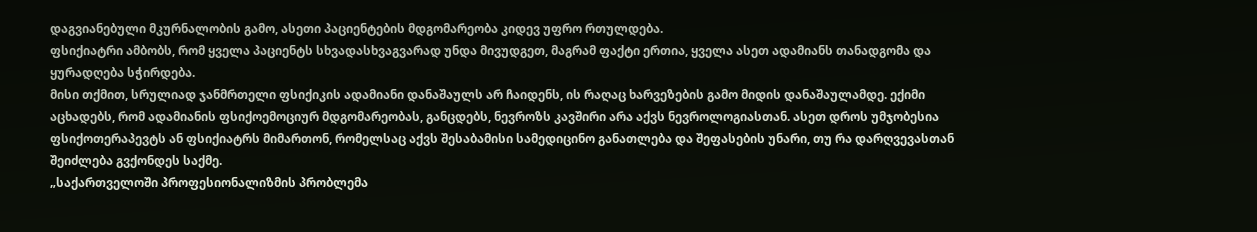დაგვიანებული მკურნალობის გამო, ასეთი პაციენტების მდგომარეობა კიდევ უფრო რთულდება.
ფსიქიატრი ამბობს, რომ ყველა პაციენტს სხვადასხვაგვარად უნდა მივუდგეთ, მაგრამ ფაქტი ერთია, ყველა ასეთ ადამიანს თანადგომა და ყურადღება სჭირდება.
მისი თქმით, სრულიად ჯანმრთელი ფსიქიკის ადამიანი დანაშაულს არ ჩაიდენს, ის რაღაც ხარვეზების გამო მიდის დანაშაულამდე. ექიმი აცხადებს, რომ ადამიანის ფსიქოემოციურ მდგომარეობას, განცდებს, ნევროზს კავშირი არა აქვს ნევროლოგიასთან. ასეთ დროს უმჯობესია ფსიქოთერაპევტს ან ფსიქიატრს მიმართონ, რომელსაც აქვს შესაბამისი სამედიცინო განათლება და შეფასების უნარი, თუ რა დარღვევასთან შეიძლება გვქონდეს საქმე.
„საქართველოში პროფესიონალიზმის პრობლემა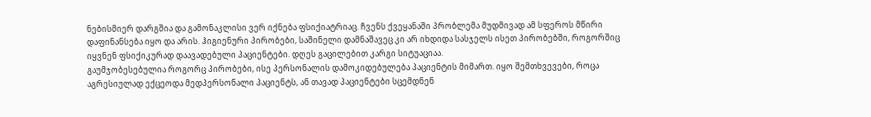ნებისმიერ დარგშია და გამონაკლისი ვერ იქნება ფსიქიატრიაც. ჩვენს ქვეყანაში პრობლემა მუდმივად ამ სფეროს მწირი დაფინანსება იყო და არის. ჰიგიენური პირობები, საშინელი დამნაშავეც კი არ იხდიდა სასჯელს ისეთ პირობებში, როგორშიც იყვნენ ფსიქიკურად დაავადებული პაციენტები. დღეს გაცილებით კარგი სიტუაციაა.
გაუმჯობესებულია როგორც პირობები, ისე პერსონალის დამოკიდებულება პაციენტის მიმართ. იყო შემთხვევები, როცა აგრესიულად ექცეოდა მედპერსონალი პაციენტს, ან თავად პაციენტები სცემდნენ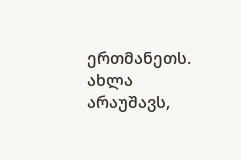ერთმანეთს. ახლა არაუშავს,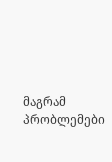მაგრამ პრობლემები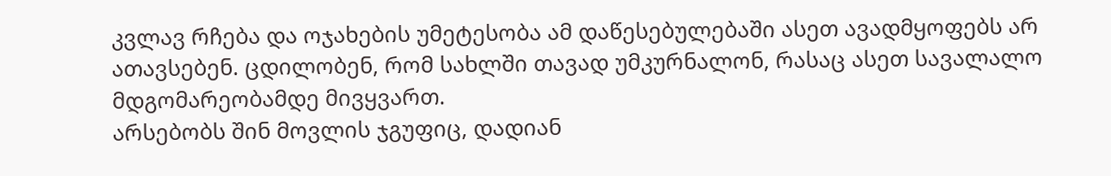კვლავ რჩება და ოჯახების უმეტესობა ამ დაწესებულებაში ასეთ ავადმყოფებს არ ათავსებენ. ცდილობენ, რომ სახლში თავად უმკურნალონ, რასაც ასეთ სავალალო მდგომარეობამდე მივყვართ.
არსებობს შინ მოვლის ჯგუფიც, დადიან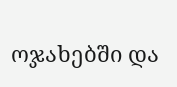ოჯახებში და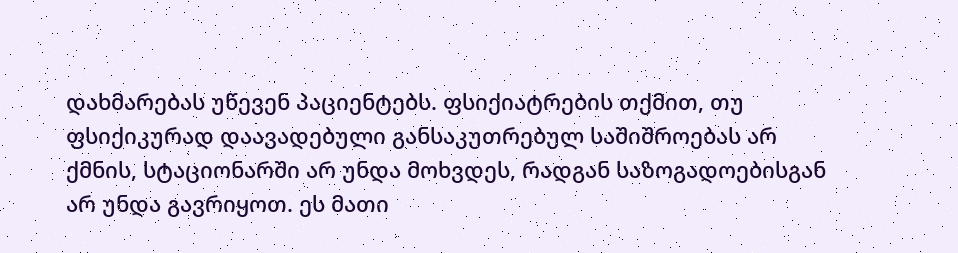დახმარებას უწევენ პაციენტებს. ფსიქიატრების თქმით, თუ ფსიქიკურად დაავადებული განსაკუთრებულ საშიშროებას არ ქმნის, სტაციონარში არ უნდა მოხვდეს, რადგან საზოგადოებისგან არ უნდა გავრიყოთ. ეს მათი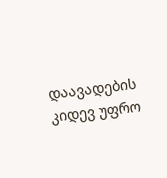დაავადების კიდევ უფრო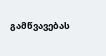გამწვავებას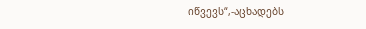იწვევს“,-აცხადებს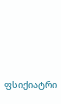ფსიქიატრი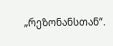„რეზონანსთან“.